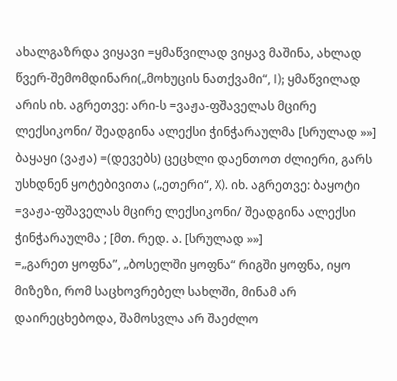ახალგაზრდა ვიყავი =ყმაწვილად ვიყავ მაშინა, ახლად წვერ-შემომდინარი(„მოხუცის ნათქვამი“, I); ყმაწვილად არის იხ. აგრეთვე: არი-ს =ვაჟა-ფშაველას მცირე ლექსიკონი/ შეადგინა ალექსი ჭინჭარაულმა [სრულად »»]
ბაყაყი (ვაჟა) =(დევებს) ცეცხლი დაენთოთ ძლიერი, გარს უსხდნენ ყოტებივითა („ეთერი“, X). იხ. აგრეთვე: ბაყოტი =ვაჟა-ფშაველას მცირე ლექსიკონი/ შეადგინა ალექსი ჭინჭარაულმა ; [მთ. რედ. ა. [სრულად »»]
=„გარეთ ყოფნა”, „ბოსელში ყოფნა“ რიგში ყოფნა, იყო მიზეზი, რომ საცხოვრებელ სახლში, მინამ არ დაირეცხებოდა, შამოსვლა არ შაეძლო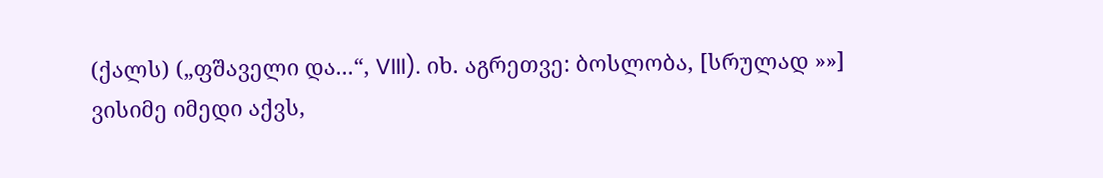(ქალს) („ფშაველი და...“, VIII). იხ. აგრეთვე: ბოსლობა, [სრულად »»]
ვისიმე იმედი აქვს,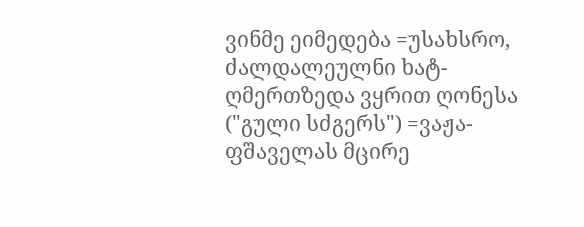ვინმე ეიმედება =უსახსრო, ძალდალეულნი ხატ-ღმერთზედა ვყრით ღონესა ("გული სძგერს") =ვაჟა-ფშაველას მცირე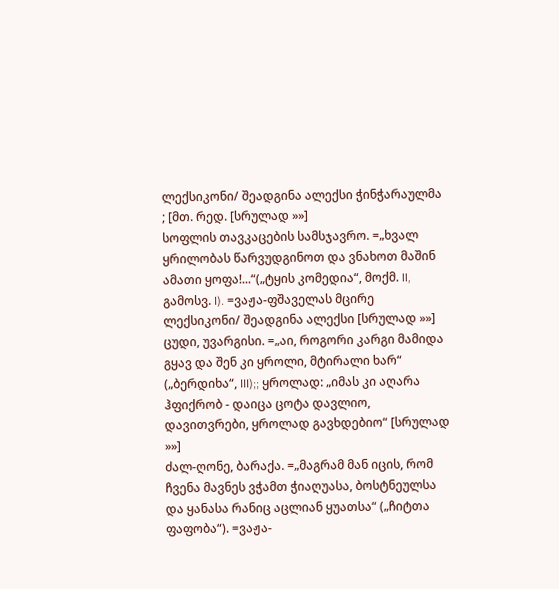ლექსიკონი/ შეადგინა ალექსი ჭინჭარაულმა ; [მთ. რედ. [სრულად »»]
სოფლის თავკაცების სამსჯავრო. =„ხვალ ყრილობას წარვუდგინოთ და ვნახოთ მაშინ ამათი ყოფა!...“(„ტყის კომედია“, მოქმ. II, გამოსვ. I). =ვაჟა-ფშაველას მცირე ლექსიკონი/ შეადგინა ალექსი [სრულად »»]
ცუდი, უვარგისი. =„აი, როგორი კარგი მამიდა გყავ და შენ კი ყროლი, მტირალი ხარ“ („ბერდიხა“, III);; ყროლად: „იმას კი აღარა ჰფიქრობ - დაიცა ცოტა დავლიო, დავითვრები, ყროლად გავხდებიო“ [სრულად »»]
ძალ-ღონე, ბარაქა. =„მაგრამ მან იცის, რომ ჩვენა მავნეს ვჭამთ ჭიაღუასა, ბოსტნეულსა და ყანასა რანიც აცლიან ყუათსა“ („ჩიტთა ფაფობა“). =ვაჟა-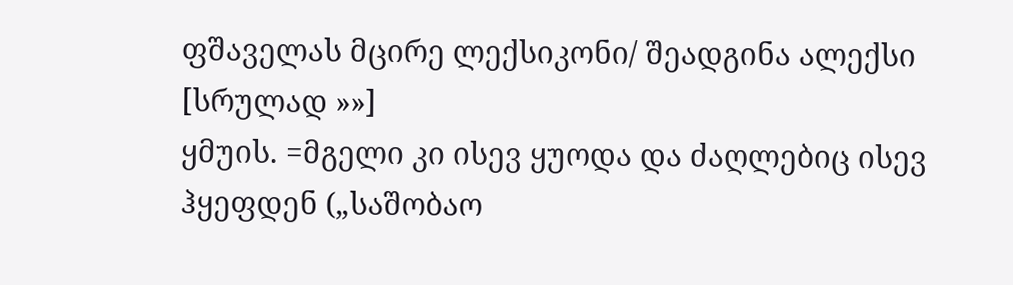ფშაველას მცირე ლექსიკონი/ შეადგინა ალექსი [სრულად »»]
ყმუის. =მგელი კი ისევ ყუოდა და ძაღლებიც ისევ ჰყეფდენ („საშობაო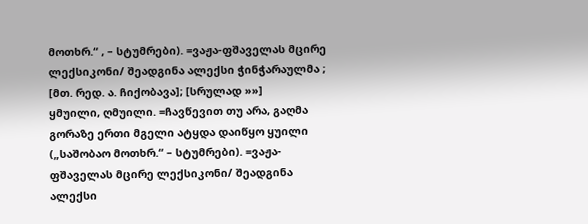მოთხრ.“ , – სტუმრები). =ვაჟა-ფშაველას მცირე ლექსიკონი/ შეადგინა ალექსი ჭინჭარაულმა ; [მთ. რედ. ა. ჩიქობავა]; [სრულად »»]
ყმუილი, ღმუილი. =ჩავწევით თუ არა, გაღმა გორაზე ერთი მგელი ატყდა დაიწყო ყუილი („საშობაო მოთხრ.“ – სტუმრები). =ვაჟა-ფშაველას მცირე ლექსიკონი/ შეადგინა ალექსი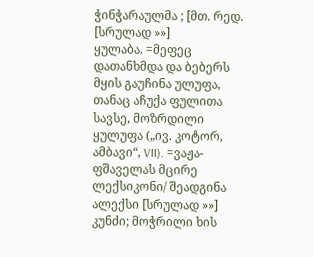ჭინჭარაულმა ; [მთ. რედ. [სრულად »»]
ყულაბა. =მეფეც დათანხმდა და ბებერს მყის გაუჩინა ულუფა, თანაც აჩუქა ფულითა სავსე, მოზრდილი ყულუფა („ივ. კოტორ, ამბავი“, VII). =ვაჟა-ფშაველას მცირე ლექსიკონი/ შეადგინა ალექსი [სრულად »»]
კუნძი; მოჭრილი ხის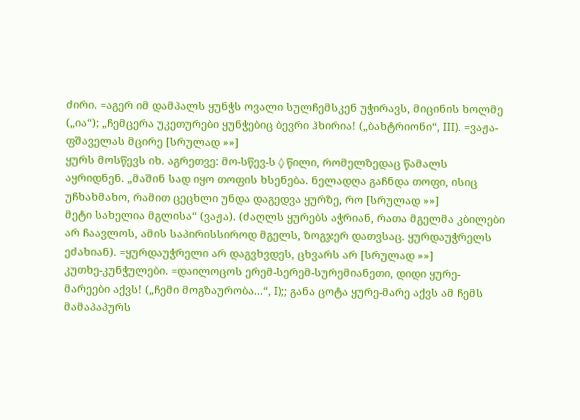ძირი. =აგერ იმ დამპალს ყუნჭს ოვალი სულჩემსკენ უჭირავს, მიცინის ხოლმე („ია“); „ჩემცერა უკეთურები ყუნჭებიც ბევრი ჰხირია! („ბახტრიონი“, III). =ვაჟა-ფშაველას მცირე [სრულად »»]
ყურს მოსწევს იხ. აგრეთვე: მო-სწევ-ს ◊ წილი, რომელზედაც წამალს აყრიდნენ. „მაშინ სად იყო თოფის ხსენება. ნელადღა გაჩნდა თოფი, ისიც უჩხახმახო, რამით ცეცხლი უნდა დაგედვა ყურზე, რო [სრულად »»]
მეტი სახელია მგლისა“ (ვაჟა). (ძაღლს ყურებს აჭრიან, რათა მგელმა კბილები არ ჩაავლოს, ამის საპირისსიროდ მგელს, ზოგჯერ დათვსაც. ყურდაუჭრელს ეძახიან). =ყურდაუჭრელი არ დაგვხვდეს, ცხვარს არ [სრულად »»]
კუთხე-კუნჭულები. =დაილოცოს ერემ-სერემ-სურემიანეთი, დიდი ყურე-მარეები აქვს! („ჩემი მოგზაურობა...“, I);; განა ცოტა ყურე-მარე აქვს ამ ჩემს მამაპაპურს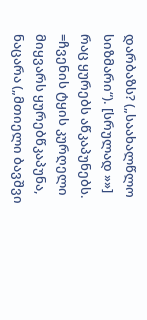დარბაზს? („საახალწლო სიზმარი“). [სრულად »»]
რაც ყურებს აწკაპუნებს. =ჩვენის ტყის კურღელი მიყვარს ყურებწკაპუნა, ნაცარა („მთიელი ბავშვი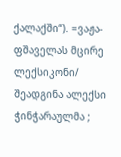ქალაქში“). =ვაჟა-ფშაველას მცირე ლექსიკონი/ შეადგინა ალექსი ჭინჭარაულმა ;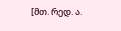[მთ. რედ. ა.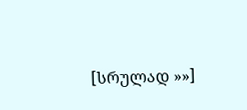[სრულად »»]